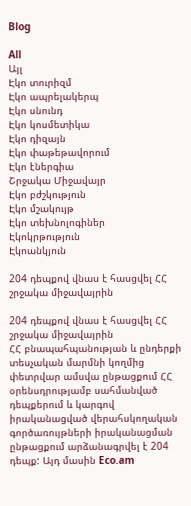Blog

All
Այլ
Էկո տուրիզմ
Էկո ապրելակերպ
Էկո սնունդ
Էկո կոսմետիկա
Էկո դիզայն
Էկո փաթեթավորում
Էկո էներգիա
Շրջակա Միջավայր
Էկո բժշկություն
Էկո մշակույթ
Էկո տեխնոլոգիներ
Էկոկրթություն
Էկոանկյուն

204 դեպքով վնաս է հասցվել ՀՀ շրջակա միջավայրին

204 դեպքով վնաս է հասցվել ՀՀ շրջակա միջավայրին
ՀՀ բնապահպանության և ընդերքի տեսչական մարմնի կողմից փետրվար ամսվա ընթացքում ՀՀ օրենսդրությամբ սահմանված դեպքերում և կարգով իրականացված վերահսկողական գործառույթների իրականացման ընթացքում արձանագրվել է 204 դեպք: Այդ մասին Eco.am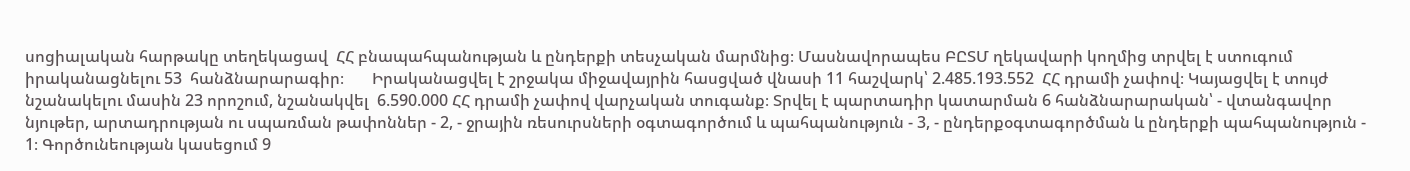սոցիալական հարթակը տեղեկացավ  ՀՀ բնապահպանության և ընդերքի տեսչական մարմնից։ Մասնավորապես ԲԸՏՄ ղեկավարի կողմից տրվել է ստուգում իրականացնելու 53  հանձնարարագիր։       Իրականացվել է շրջակա միջավայրին հասցված վնասի 11 հաշվարկ՝ 2.485.193.552  ՀՀ դրամի չափով։ Կայացվել է տույժ նշանակելու մասին 23 որոշում, նշանակվել  6.590.000 ՀՀ դրամի չափով վարչական տուգանք։ Տրվել է պարտադիր կատարման 6 հանձնարարական՝ - վտանգավոր նյութեր, արտադրության ու սպառման թափոններ - 2, - ջրային ռեսուրսների օգտագործում և պահպանություն - 3, - ընդերքօգտագործման և ընդերքի պահպանություն - 1։ Գործունեության կասեցում 9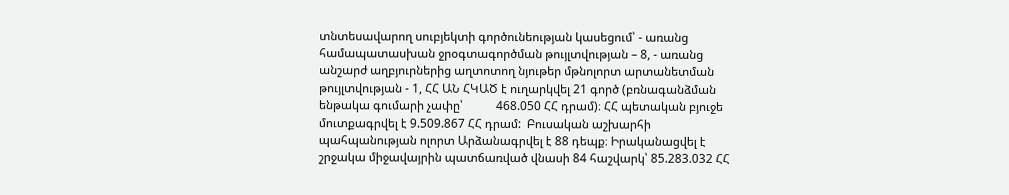տնտեսավարող սուբյեկտի գործունեության կասեցում՝ - առանց համապատասխան ջրօգտագործման թույլտվության – 8, - առանց անշարժ աղբյուրներից աղտոտող նյութեր մթնոլորտ արտանետման թույլտվության - 1, ՀՀ ԱՆ ՀԿԱԾ է ուղարկվել 21 գործ (բռնագանձման ենթակա գումարի չափը՝           468.050 ՀՀ դրամ)։ ՀՀ պետական բյուջե մուտքագրվել է 9.509.867 ՀՀ դրամ:  Բուսական աշխարհի պահպանության ոլորտ Արձանագրվել է 88 դեպք։ Իրականացվել է շրջակա միջավայրին պատճառված վնասի 84 հաշվարկ՝ 85.283.032 ՀՀ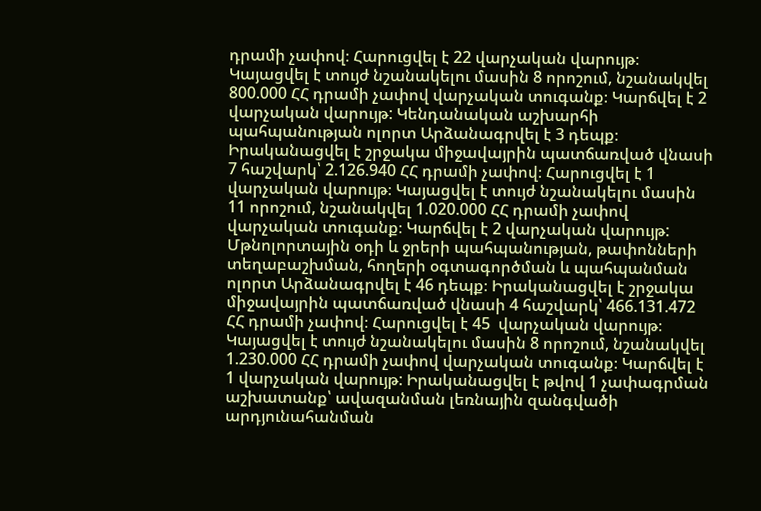դրամի չափով։ Հարուցվել է 22 վարչական վարույթ։ Կայացվել է տույժ նշանակելու մասին 8 որոշում, նշանակվել 800.000 ՀՀ դրամի չափով վարչական տուգանք։ Կարճվել է 2 վարչական վարույթ: Կենդանական աշխարհի պահպանության ոլորտ Արձանագրվել է 3 դեպք։ Իրականացվել է շրջակա միջավայրին պատճառված վնասի 7 հաշվարկ՝ 2.126.940 ՀՀ դրամի չափով։ Հարուցվել է 1 վարչական վարույթ։ Կայացվել է տույժ նշանակելու մասին 11 որոշում, նշանակվել 1.020.000 ՀՀ դրամի չափով վարչական տուգանք։ Կարճվել է 2 վարչական վարույթ: Մթնոլորտային օդի և ջրերի պահպանության, թափոնների տեղաբաշխման, հողերի օգտագործման և պահպանման ոլորտ Արձանագրվել է 46 դեպք։ Իրականացվել է շրջակա միջավայրին պատճառված վնասի 4 հաշվարկ՝ 466.131.472 ՀՀ դրամի չափով։ Հարուցվել է 45  վարչական վարույթ։ Կայացվել է տույժ նշանակելու մասին 8 որոշում, նշանակվել 1.230.000 ՀՀ դրամի չափով վարչական տուգանք։ Կարճվել է 1 վարչական վարույթ: Իրականացվել է թվով 1 չափագրման աշխատանք՝ ավազանման լեռնային զանգվածի արդյունահանման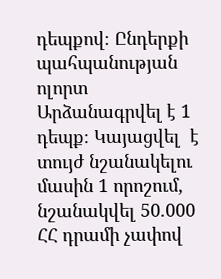դեպքով։ Ընդերքի պահպանության ոլորտ Արձանագրվել է 1 դեպք։ Կայացվել  է տույժ նշանակելու մասին 1 որոշում, նշանակվել 50.000 ՀՀ դրամի չափով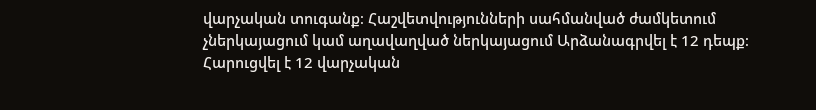վարչական տուգանք։ Հաշվետվությունների սահմանված ժամկետում չներկայացում կամ աղավաղված ներկայացում Արձանագրվել է 12 դեպք։ Հարուցվել է 12 վարչական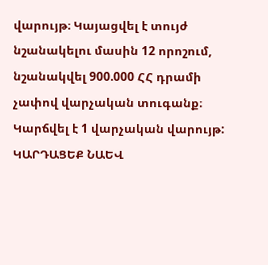վարույթ։ Կայացվել է տույժ նշանակելու մասին 12 որոշում, նշանակվել 900.000 ՀՀ դրամի չափով վարչական տուգանք։ Կարճվել է 1 վարչական վարույթ: ԿԱՐԴԱՑԵՔ ՆԱԵՎ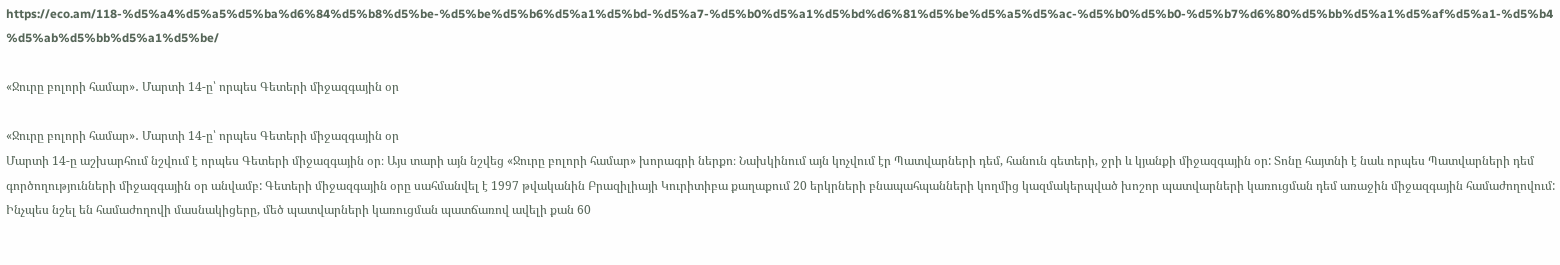https://eco.am/118-%d5%a4%d5%a5%d5%ba%d6%84%d5%b8%d5%be-%d5%be%d5%b6%d5%a1%d5%bd-%d5%a7-%d5%b0%d5%a1%d5%bd%d6%81%d5%be%d5%a5%d5%ac-%d5%b0%d5%b0-%d5%b7%d6%80%d5%bb%d5%a1%d5%af%d5%a1-%d5%b4%d5%ab%d5%bb%d5%a1%d5%be/

«Ջուրը բոլորի համար»․ Մարտի 14-ը՝ որպես Գետերի միջազգային օր

«Ջուրը բոլորի համար»․ Մարտի 14-ը՝ որպես Գետերի միջազգային օր
Մարտի 14-ը աշխարհում նշվում է որպես Գետերի միջազգային օր։ Այս տարի այն նշվեց «Ջուրը բոլորի համար» խորագրի ներքո։ Նախկինում այն կոչվում էր Պատվարների դեմ, հանուն գետերի, ջրի և կյանքի միջազգային օր: Տոնը հայտնի է նաև որպես Պատվարների դեմ գործողությունների միջազգային օր անվամբ: Գետերի միջազգային օրը սահմանվել է 1997 թվականին Բրազիլիայի Կուրիտիբա քաղաքում 20 երկրների բնապահպանների կողմից կազմակերպված խոշոր պատվարների կառուցման դեմ առաջին միջազգային համաժողովում: Ինչպես նշել են համաժողովի մասնակիցերը, մեծ պատվարների կառուցման պատճառով ավելի քան 60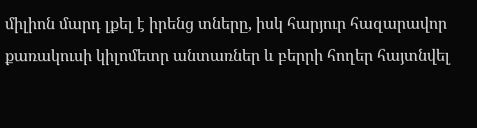միլիոն մարդ լքել է իրենց տները, իսկ հարյուր հազարավոր քառակուսի կիլոմետր անտառներ և բերրի հողեր հայտնվել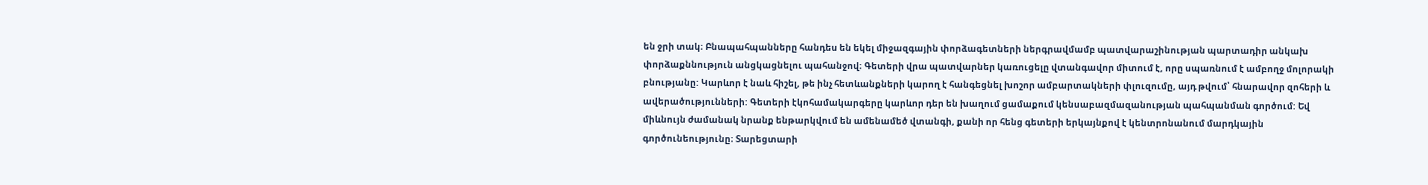են ջրի տակ։ Բնապահպանները հանդես են եկել միջազգային փորձագետների ներգրավմամբ պատվարաշինության պարտադիր անկախ փորձաքննություն անցկացնելու պահանջով։ Գետերի վրա պատվարներ կառուցելը վտանգավոր միտում է, որը սպառնում է ամբողջ մոլորակի բնությանը: Կարևոր է նաև հիշել, թե ինչ հետևանքների կարող է հանգեցնել խոշոր ամբարտակների փլուզումը, այդ թվում՝ հնարավոր զոհերի և ավերածությունների: Գետերի էկոհամակարգերը կարևոր դեր են խաղում ցամաքում կենսաբազմազանության պահպանման գործում: Եվ միևնույն ժամանակ նրանք ենթարկվում են ամենամեծ վտանգի, քանի որ հենց գետերի երկայնքով է կենտրոնանում մարդկային գործունեությունը։ Տարեցտարի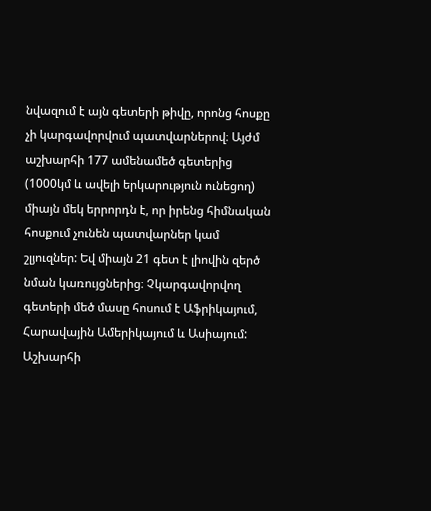նվազում է այն գետերի թիվը, որոնց հոսքը չի կարգավորվում պատվարներով։ Այժմ աշխարհի 177 ամենամեծ գետերից (1000կմ և ավելի երկարություն ունեցող) միայն մեկ երրորդն է, որ իրենց հիմնական հոսքում չունեն պատվարներ կամ շլյուզներ: Եվ միայն 21 գետ է լիովին զերծ նման կառույցներից։ Չկարգավորվող գետերի մեծ մասը հոսում է Աֆրիկայում, Հարավային Ամերիկայում և Ասիայում: Աշխարհի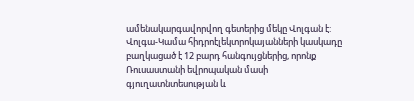ամենակարգավորվող գետերից մեկը Վոլգան է: Վոլգա-Կամա հիդրոէլեկտրոկայանների կասկադը բաղկացած է 12 բարդ հանգույցներից, որոնք Ռուսաստանի եվրոպական մասի գյուղատնտեսության և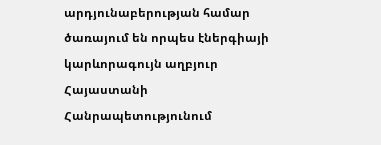արդյունաբերության համար ծառայում են որպես էներգիայի կարևորագույն աղբյուր Հայաստանի Հանրապետությունում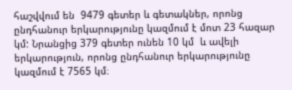հաշվվում են  9479 գետեր և գետակներ, որոնց ընդհանուր երկարությունը կազմում է մոտ 23 հազար կմ: Նրանցից 379 գետեր ունեն 10 կմ  և ավելի  երկարություն, որոնց ընդհանուր երկարությունը  կազմում է 7565 կմ։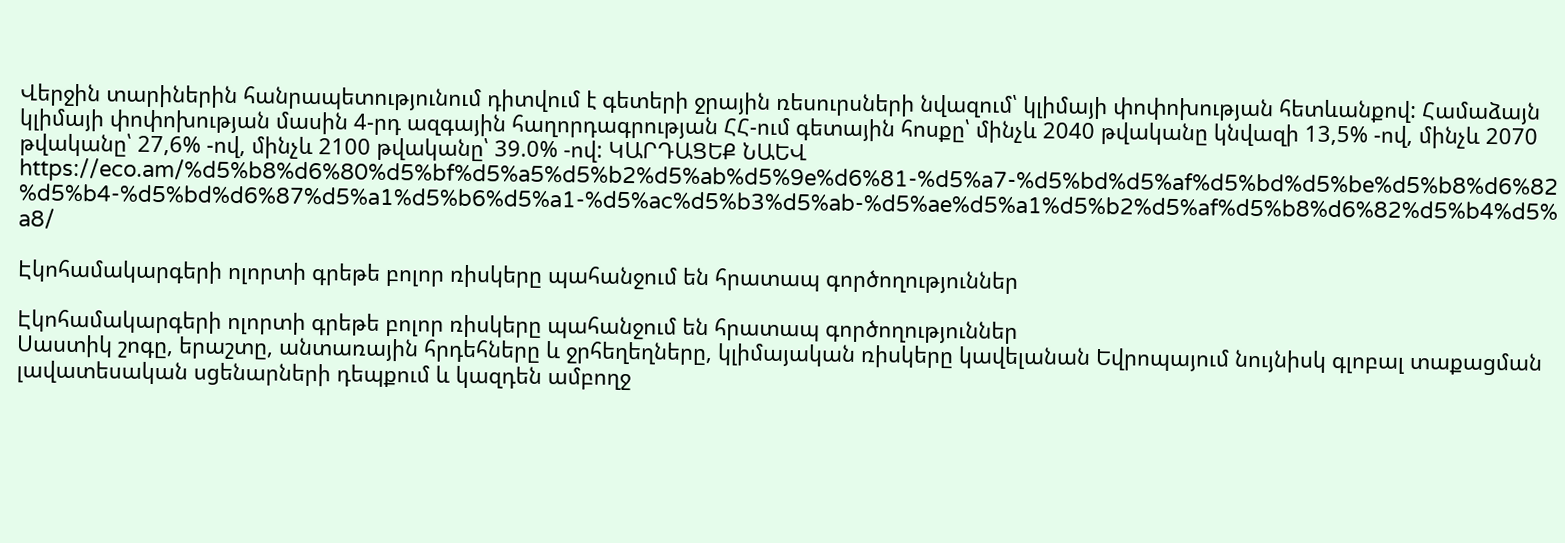Վերջին տարիներին հանրապետությունում դիտվում է գետերի ջրային ռեսուրսների նվազում՝ կլիմայի փոփոխության հետևանքով: Համաձայն կլիմայի փոփոխության մասին 4-րդ ազգային հաղորդագրության ՀՀ-ում գետային հոսքը՝ մինչև 2040 թվականը կնվազի 13,5% -ով, մինչև 2070 թվականը՝ 27,6% -ով, մինչև 2100 թվականը՝ 39.0% -ով: ԿԱՐԴԱՑԵՔ ՆԱԵՎ https://eco.am/%d5%b8%d6%80%d5%bf%d5%a5%d5%b2%d5%ab%d5%9e%d6%81-%d5%a7-%d5%bd%d5%af%d5%bd%d5%be%d5%b8%d6%82%d5%b4-%d5%bd%d6%87%d5%a1%d5%b6%d5%a1-%d5%ac%d5%b3%d5%ab-%d5%ae%d5%a1%d5%b2%d5%af%d5%b8%d6%82%d5%b4%d5%a8/

Էկոհամակարգերի ոլորտի գրեթե բոլոր ռիսկերը պահանջում են հրատապ գործողություններ

Էկոհամակարգերի ոլորտի գրեթե բոլոր ռիսկերը պահանջում են հրատապ գործողություններ
Սաստիկ շոգը, երաշտը, անտառային հրդեհները և ջրհեղեղները, կլիմայական ռիսկերը կավելանան Եվրոպայում նույնիսկ գլոբալ տաքացման լավատեսական սցենարների դեպքում և կազդեն ամբողջ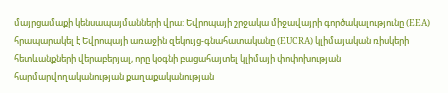մայրցամաքի կենսապայմանների վրա: Եվրոպայի շրջակա միջավայրի գործակալությունը (EEA) հրապարակել է Եվրոպայի առաջին զեկույց-գնահատականը (EUCRA) կլիմայական ռիսկերի հետևանքների վերաբերյալ, որը կօգնի բացահայտել կլիմայի փոփոխության հարմարվողականության քաղաքականության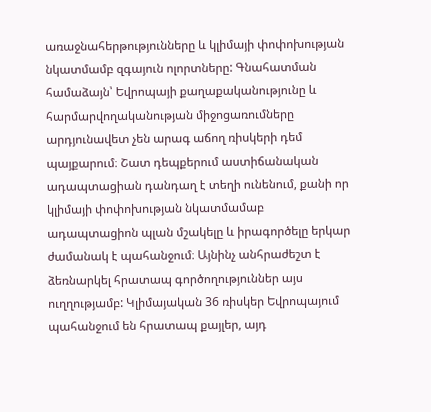առաջնահերթությունները և կլիմայի փոփոխության նկատմամբ զգայուն ոլորտները: Գնահատման համաձայն՝ Եվրոպայի քաղաքականությունը և հարմարվողականության միջոցառումները արդյունավետ չեն արագ աճող ռիսկերի դեմ պայքարում։ Շատ դեպքերում աստիճանական ադապտացիան դանդաղ է տեղի ունենում, քանի որ կլիմայի փոփոխության նկատմամաբ ադապտացիոն պլան մշակելը և իրագործելը երկար ժամանակ է պահանջում։ Այնինչ անհրաժեշտ է ձեռնարկել հրատապ գործողություններ այս ուղղությամբ: Կլիմայական 36 ռիսկեր Եվրոպայում պահանջում են հրատապ քայլեր, այդ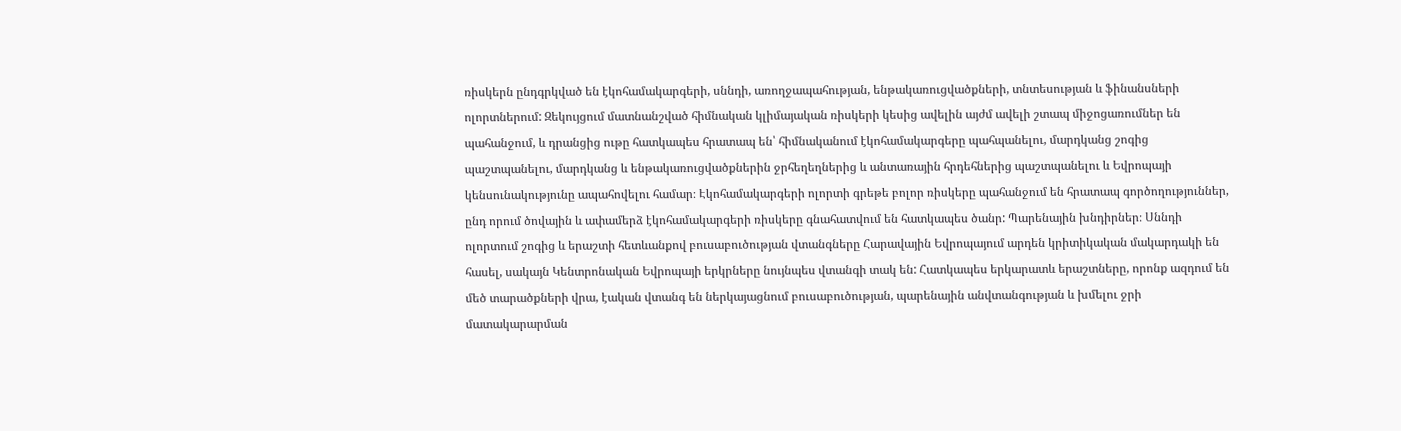ռիսկերն ընդգրկված են էկոհամակարգերի, սննդի, առողջապահության, ենթակառուցվածքների, տնտեսության և ֆինանսների ոլորտներում: Զեկույցում մատնանշված հիմնական կլիմայական ռիսկերի կեսից ավելին այժմ ավելի շտապ միջոցառումներ են պահանջում, և դրանցից ութը հատկապես հրատապ են՝ հիմնականում էկոհամակարգերը պահպանելու, մարդկանց շոգից պաշտպանելու, մարդկանց և ենթակառուցվածքներին ջրհեղեղներից և անտառային հրդեհներից պաշտպանելու և Եվրոպայի կենսունակությունը ապահովելու համար։ Էկոհամակարգերի ոլորտի գրեթե բոլոր ռիսկերը պահանջում են հրատապ գործողություններ, ընդ որում ծովային և ափամերձ էկոհամակարգերի ռիսկերը գնահատվում են հատկապես ծանր: Պարենային խնդիրներ։ Սննդի ոլորտում շոգից և երաշտի հետևանքով բուսաբուծության վտանգները Հարավային Եվրոպայում արդեն կրիտիկական մակարդակի են հասել, սակայն Կենտրոնական Եվրոպայի երկրները նույնպես վտանգի տակ են: Հատկապես երկարատև երաշտները, որոնք ազդում են մեծ տարածքների վրա, էական վտանգ են ներկայացնում բուսաբուծության, պարենային անվտանգության և խմելու ջրի մատակարարման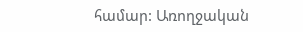համար: Առողջական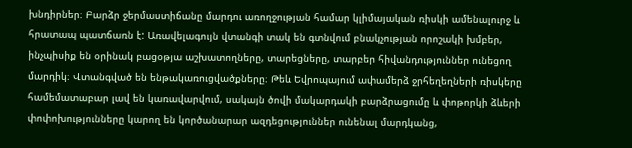խնդիրներ։ Բարձր ջերմաստիճանը մարդու առողջության համար կլիմայական ռիսկի ամենալուրջ և հրատապ պատճառն է: Առավելագույն վտանգի տակ են գտնվում բնակչության որոշակի խմբեր, ինչպիսիք են օրինակ բացօթյա աշխատողները, տարեցները, տարբեր հիվանդություններ ունեցող մարդիկ։ Վտանգված են ենթակառուցվածքները։ Թեև Եվրոպայում ափամերձ ջրհեղեղների ռիսկերը համեմատաբար լավ են կառավարվում, սակայն ծովի մակարդակի բարձրացումը և փոթորկի ձևերի փոփոխությունները կարող են կործանարար ազդեցություններ ունենալ մարդկանց,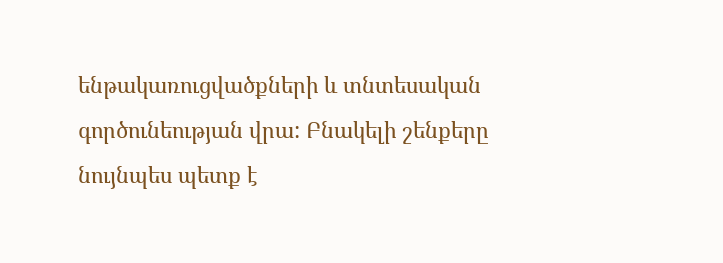ենթակառուցվածքների և տնտեսական գործունեության վրա: Բնակելի շենքերը նույնպես պետք է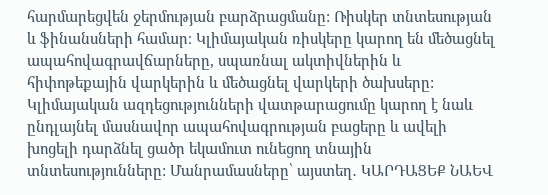հարմարեցվեն ջերմության բարձրացմանը: Ռիսկեր տնտեսության և ֆինանսների համար։ Կլիմայական ռիսկերը կարող են մեծացնել ապահովագրավճարները, սպառնալ ակտիվներին և հիփոթեքային վարկերին և մեծացնել վարկերի ծախսերը: Կլիմայական ազդեցությունների վատթարացումը կարող է նաև ընդլայնել մասնավոր ապահովագրության բացերը և ավելի խոցելի դարձնել ցածր եկամուտ ունեցող տնային տնտեսությունները: Մանրամասները՝ այստեղ․ ԿԱՐԴԱՑԵՔ ՆԱԵՎ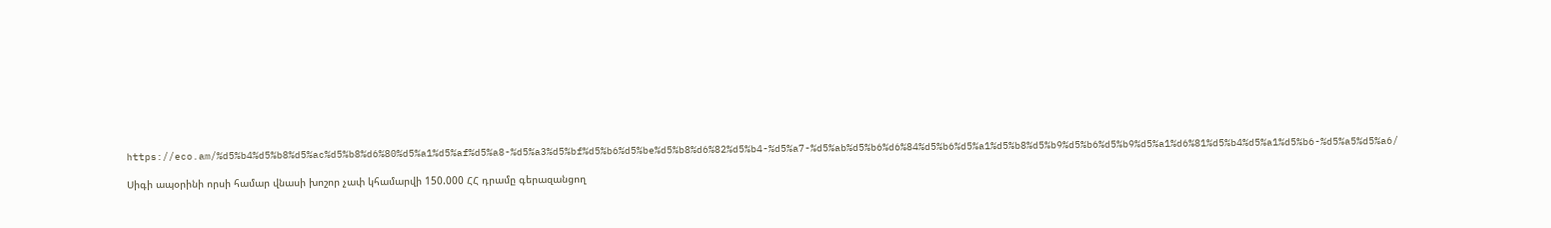https://eco.am/%d5%b4%d5%b8%d5%ac%d5%b8%d6%80%d5%a1%d5%af%d5%a8-%d5%a3%d5%bf%d5%b6%d5%be%d5%b8%d6%82%d5%b4-%d5%a7-%d5%ab%d5%b6%d6%84%d5%b6%d5%a1%d5%b8%d5%b9%d5%b6%d5%b9%d5%a1%d6%81%d5%b4%d5%a1%d5%b6-%d5%a5%d5%a6/

Սիգի ապօրինի որսի համար վնասի խոշոր չափ կհամարվի 150.000 ՀՀ դրամը գերազանցող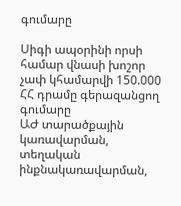գումարը

Սիգի ապօրինի որսի համար վնասի խոշոր չափ կհամարվի 150.000 ՀՀ դրամը գերազանցող գումարը
ԱԺ տարածքային կառավարման, տեղական ինքնակառավարման,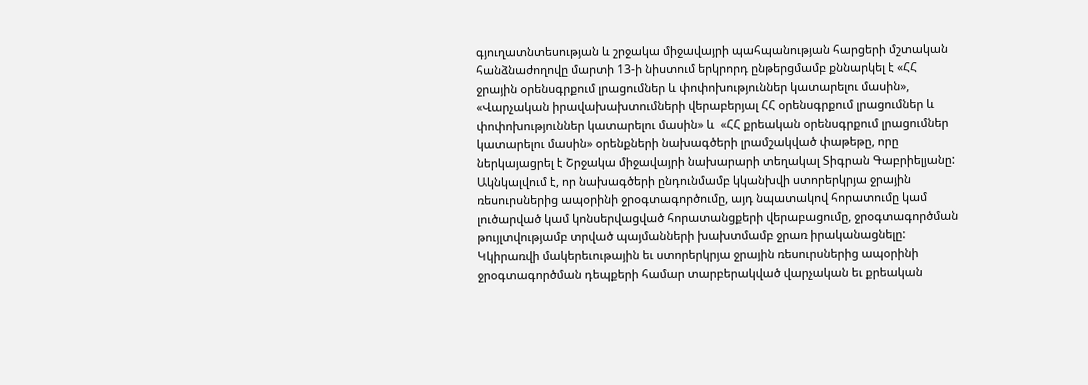գյուղատնտեսության և շրջակա միջավայրի պահպանության հարցերի մշտական հանձնաժողովը մարտի 13-ի նիստում երկրորդ ընթերցմամբ քննարկել է «ՀՀ ջրային օրենսգրքում լրացումներ և փոփոխություններ կատարելու մասին», «Վարչական իրավախախտումների վերաբերյալ ՀՀ օրենսգրքում լրացումներ և փոփոխություններ կատարելու մասին» և  «ՀՀ քրեական օրենսգրքում լրացումներ կատարելու մասին» օրենքների նախագծերի լրամշակված փաթեթը, որը ներկայացրել է Շրջակա միջավայրի նախարարի տեղակալ Տիգրան Գաբրիելյանը: Ակնկալվում է, որ նախագծերի ընդունմամբ կկանխվի ստորերկրյա ջրային ռեսուրսներից ապօրինի ջրօգտագործումը, այդ նպատակով հորատումը կամ լուծարված կամ կոնսերվացված հորատանցքերի վերաբացումը, ջրօգտագործման թույլտվությամբ տրված պայմանների խախտմամբ ջրառ իրականացնելը: Կկիրառվի մակերեւութային եւ ստորերկրյա ջրային ռեսուրսներից ապօրինի ջրօգտագործման դեպքերի համար տարբերակված վարչական եւ քրեական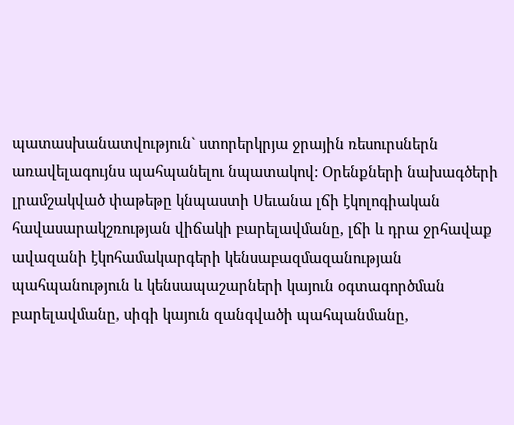պատասխանատվություն` ստորերկրյա ջրային ռեսուրսներն առավելագույնս պահպանելու նպատակով: Օրենքների նախագծերի լրամշակված փաթեթը կնպաստի Սեւանա լճի էկոլոգիական հավասարակշռության վիճակի բարելավմանը, լճի և դրա ջրհավաք ավազանի էկոհամակարգերի կենսաբազմազանության պահպանություն և կենսապաշարների կայուն օգտագործման բարելավմանը, սիգի կայուն զանգվածի պահպանմանը,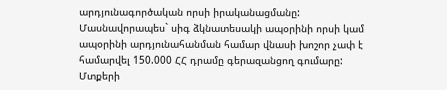արդյունագործական որսի իրականացմանը: Մասնավորապես` սիգ ձկնատեսակի ապօրինի որսի կամ ապօրինի արդյունահանման համար վնասի խոշոր չափ է համարվել 150.000 ՀՀ դրամը գերազանցող գումարը: Մտքերի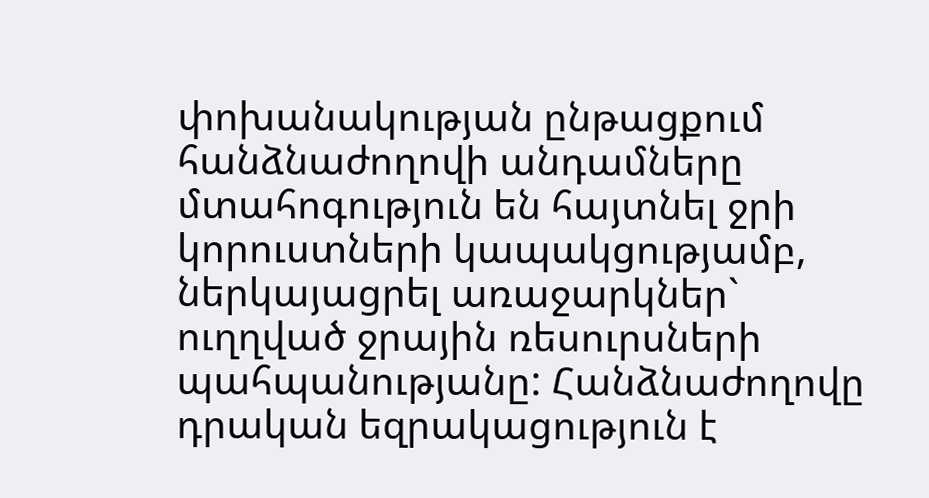փոխանակության ընթացքում հանձնաժողովի անդամները մտահոգություն են հայտնել ջրի կորուստների կապակցությամբ, ներկայացրել առաջարկներ` ուղղված ջրային ռեսուրսների պահպանությանը: Հանձնաժողովը դրական եզրակացություն է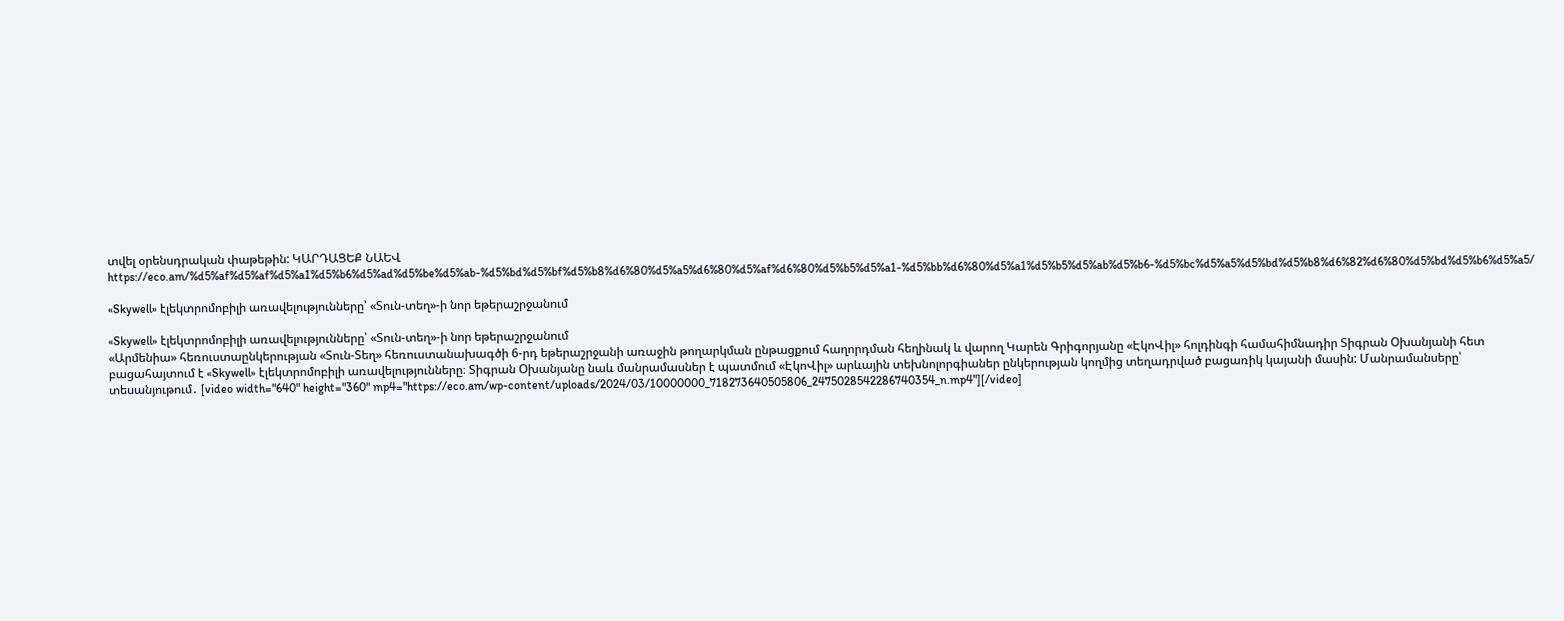տվել օրենսդրական փաթեթին: ԿԱՐԴԱՑԵՔ ՆԱԵՎ https://eco.am/%d5%af%d5%af%d5%a1%d5%b6%d5%ad%d5%be%d5%ab-%d5%bd%d5%bf%d5%b8%d6%80%d5%a5%d6%80%d5%af%d6%80%d5%b5%d5%a1-%d5%bb%d6%80%d5%a1%d5%b5%d5%ab%d5%b6-%d5%bc%d5%a5%d5%bd%d5%b8%d6%82%d6%80%d5%bd%d5%b6%d5%a5/

«Skywell» էլեկտրոմոբիլի առավելությունները՝ «Տուն-տեղ»-ի նոր եթերաշրջանում

«Skywell» էլեկտրոմոբիլի առավելությունները՝ «Տուն-տեղ»-ի նոր եթերաշրջանում
«Արմենիա» հեռուստաընկերության «Տուն-Տեղ» հեռուստանախագծի 6-րդ եթերաշրջանի առաջին թողարկման ընթացքում հաղորդման հեղինակ և վարող Կարեն Գրիգորյանը «ԷկոՎիլ» հոլդինգի համահիմնադիր Տիգրան Օխանյանի հետ բացահայտում է «Skywell» էլեկտրոմոբիլի առավելությունները։ Տիգրան Օխանյանը նաև մանրամասներ է պատմում «ԷկոՎիլ» արևային տեխնոլորգիաներ ընկերության կողմից տեղադրված բացառիկ կայանի մասին: Մանրամանսերը՝ տեսանյութում․ [video width="640" height="360" mp4="https://eco.am/wp-content/uploads/2024/03/10000000_718273640505806_2475028542286740354_n.mp4"][/video]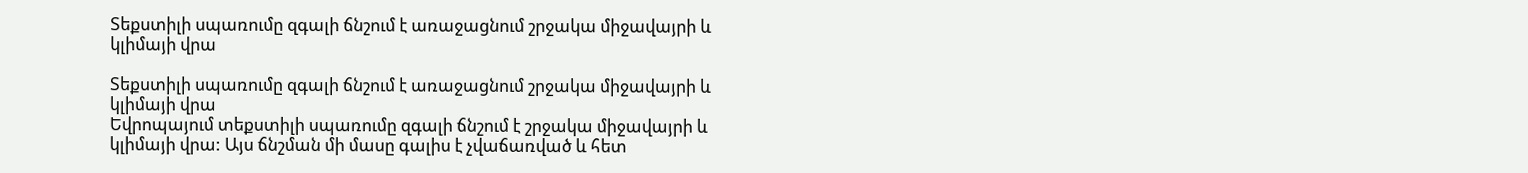Տեքստիլի սպառումը զգալի ճնշում է առաջացնում շրջակա միջավայրի և կլիմայի վրա

Տեքստիլի սպառումը զգալի ճնշում է առաջացնում շրջակա միջավայրի և կլիմայի վրա
Եվրոպայում տեքստիլի սպառումը զգալի ճնշում է շրջակա միջավայրի և կլիմայի վրա: Այս ճնշման մի մասը գալիս է չվաճառված և հետ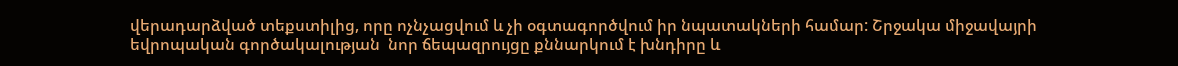վերադարձված տեքստիլից, որը ոչնչացվում և չի օգտագործվում իր նպատակների համար: Շրջակա միջավայրի եվրոպական գործակալության  նոր ճեպազրույցը քննարկում է խնդիրը և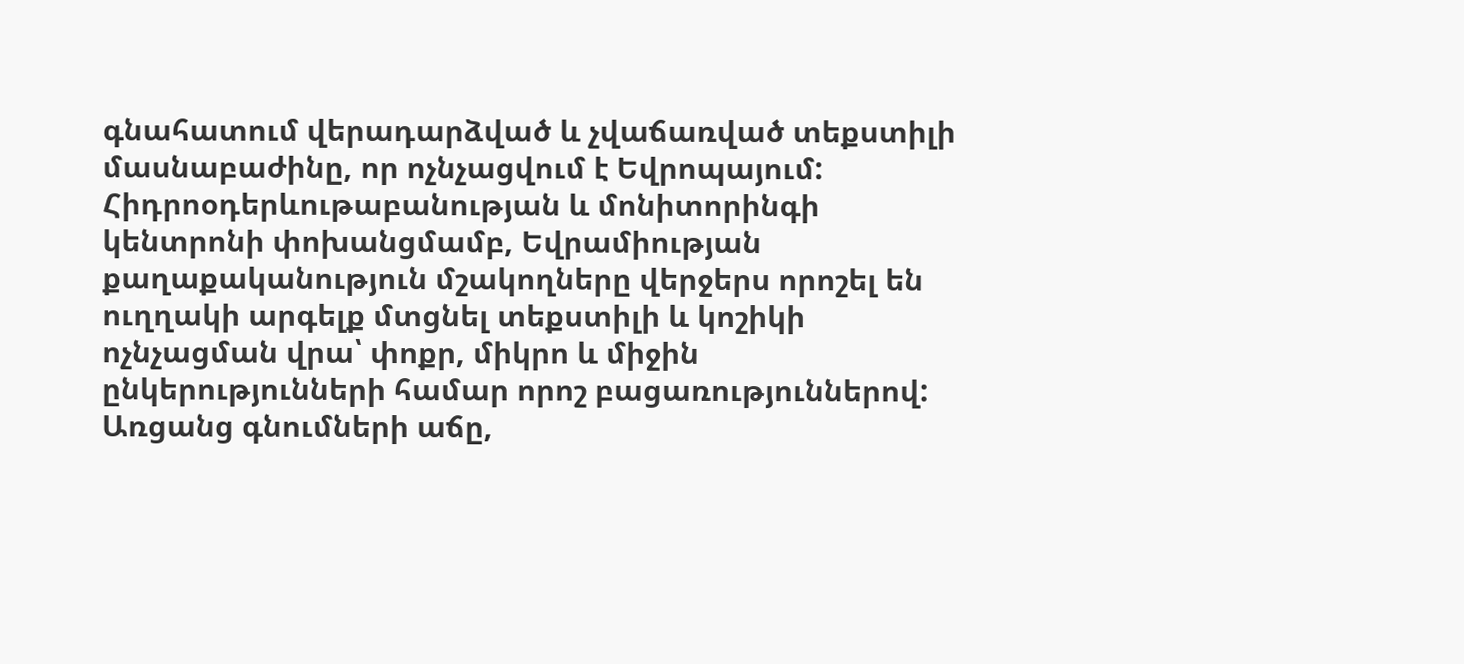գնահատում վերադարձված և չվաճառված տեքստիլի մասնաբաժինը, որ ոչնչացվում է Եվրոպայում: Հիդրոօդերևութաբանության և մոնիտորինգի կենտրոնի փոխանցմամբ, Եվրամիության քաղաքականություն մշակողները վերջերս որոշել են ուղղակի արգելք մտցնել տեքստիլի և կոշիկի ոչնչացման վրա՝ փոքր, միկրո և միջին ընկերությունների համար որոշ բացառություններով: Առցանց գնումների աճը,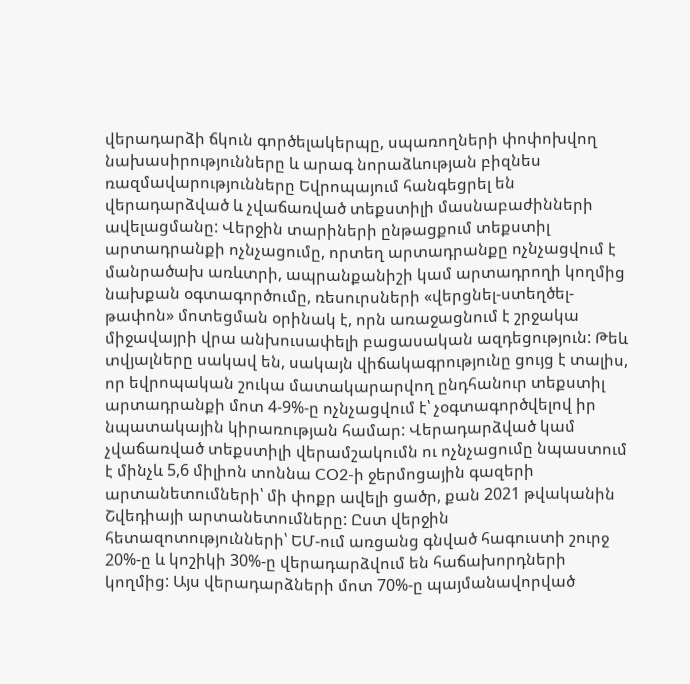վերադարձի ճկուն գործելակերպը, սպառողների փոփոխվող նախասիրությունները և արագ նորաձևության բիզնես ռազմավարությունները Եվրոպայում հանգեցրել են վերադարձված և չվաճառված տեքստիլի մասնաբաժինների ավելացմանը: Վերջին տարիների ընթացքում տեքստիլ արտադրանքի ոչնչացումը, որտեղ արտադրանքը ոչնչացվում է մանրածախ առևտրի, ապրանքանիշի կամ արտադրողի կողմից նախքան օգտագործումը, ռեսուրսների «վերցնել-ստեղծել-թափոն» մոտեցման օրինակ է, որն առաջացնում է շրջակա միջավայրի վրա անխուսափելի բացասական ազդեցություն: Թեև տվյալները սակավ են, սակայն վիճակագրությունը ցույց է տալիս, որ եվրոպական շուկա մատակարարվող ընդհանուր տեքստիլ արտադրանքի մոտ 4-9%-ը ոչնչացվում է՝ չօգտագործվելով իր նպատակային կիրառության համար: Վերադարձված կամ չվաճառված տեքստիլի վերամշակումն ու ոչնչացումը նպաստում է մինչև 5,6 միլիոն տոննա CO2-ի ջերմոցային գազերի արտանետումների՝ մի փոքր ավելի ցածր, քան 2021 թվականին Շվեդիայի արտանետումները: Ըստ վերջին հետազոտությունների՝ ԵՄ-ում առցանց գնված հագուստի շուրջ 20%-ը և կոշիկի 30%-ը վերադարձվում են հաճախորդների կողմից: Այս վերադարձների մոտ 70%-ը պայմանավորված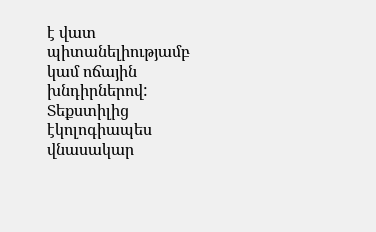է վատ պիտանելիությամբ կամ ոճային խնդիրներով: Տեքստիլից էկոլոգիապես վնասակար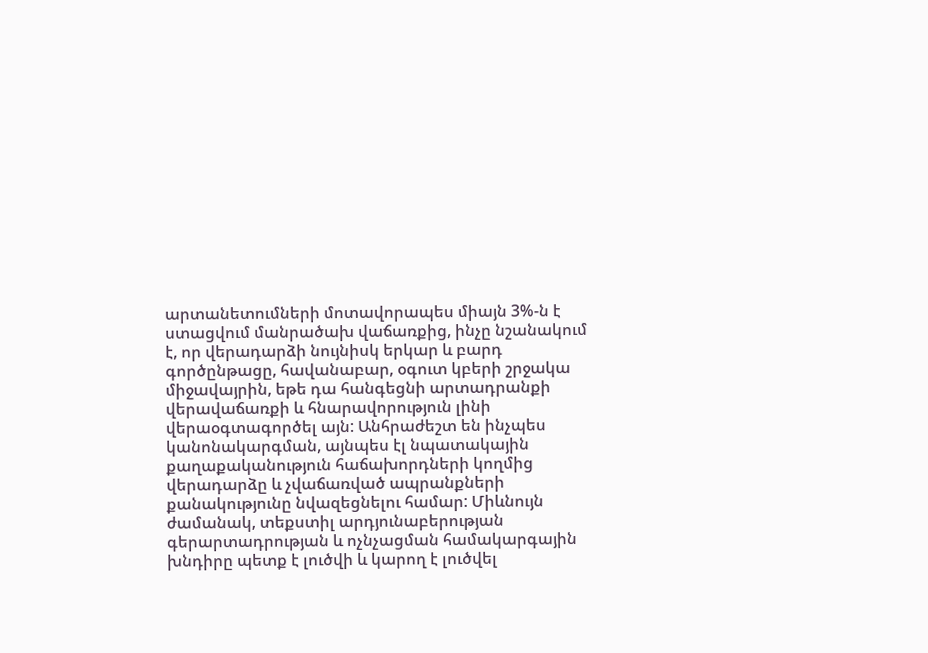արտանետումների մոտավորապես միայն 3%-ն է ստացվում մանրածախ վաճառքից, ինչը նշանակում է, որ վերադարձի նույնիսկ երկար և բարդ գործընթացը, հավանաբար, օգուտ կբերի շրջակա միջավայրին, եթե դա հանգեցնի արտադրանքի վերավաճառքի և հնարավորություն լինի վերաօգտագործել այն: Անհրաժեշտ են ինչպես կանոնակարգման, այնպես էլ նպատակային քաղաքականություն հաճախորդների կողմից վերադարձը և չվաճառված ապրանքների քանակությունը նվազեցնելու համար: Միևնույն ժամանակ, տեքստիլ արդյունաբերության գերարտադրության և ոչնչացման համակարգային խնդիրը պետք է լուծվի և կարող է լուծվել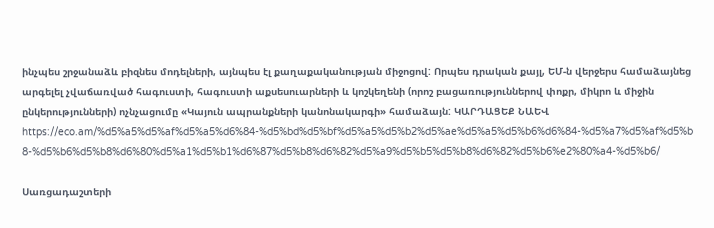ինչպես շրջանաձև բիզնես մոդելների, այնպես էլ քաղաքականության միջոցով: Որպես դրական քայլ, ԵՄ-ն վերջերս համաձայնեց արգելել չվաճառված հագուստի, հագուստի աքսեսուարների և կոշկեղենի (որոշ բացառություններով փոքր, միկրո և միջին ընկերությունների) ոչնչացումը «Կայուն ապրանքների կանոնակարգի» համաձայն: ԿԱՐԴԱՑԵՔ ՆԱԵՎ https://eco.am/%d5%a5%d5%af%d5%a5%d6%84-%d5%bd%d5%bf%d5%a5%d5%b2%d5%ae%d5%a5%d5%b6%d6%84-%d5%a7%d5%af%d5%b8-%d5%b6%d5%b8%d6%80%d5%a1%d5%b1%d6%87%d5%b8%d6%82%d5%a9%d5%b5%d5%b8%d6%82%d5%b6%e2%80%a4-%d5%b6/

Սառցադաշտերի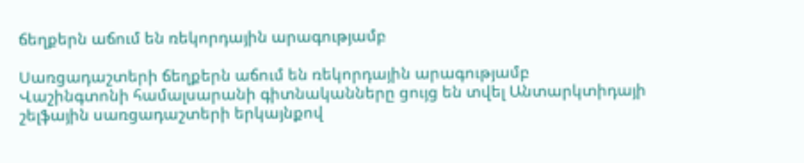ճեղքերն աճում են ռեկորդային արագությամբ

Սառցադաշտերի ճեղքերն աճում են ռեկորդային արագությամբ
Վաշինգտոնի համալսարանի գիտնականները ցույց են տվել Անտարկտիդայի շելֆային սառցադաշտերի երկայնքով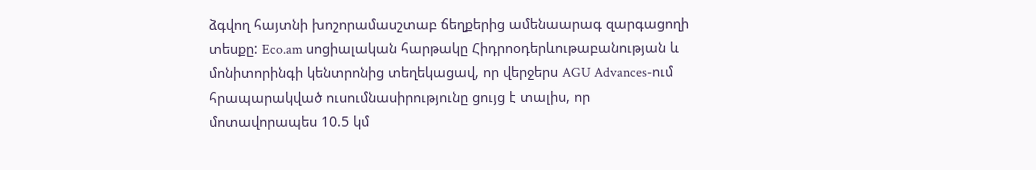ձգվող հայտնի խոշորամասշտաբ ճեղքերից ամենաարագ զարգացողի տեսքը: Eco.am սոցիալական հարթակը Հիդրոօդերևութաբանության և մոնիտորինգի կենտրոնից տեղեկացավ, որ վերջերս AGU Advances-ում հրապարակված ուսումնասիրությունը ցույց է տալիս, որ մոտավորապես 10.5 կմ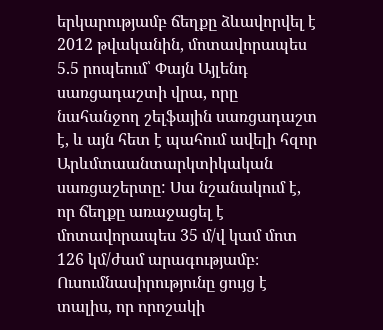երկարությամբ ճեղքը ձևավորվել է 2012 թվականին, մոտավորապես 5.5 րոպեում՝ Փայն Այլենդ սառցադաշտի վրա, որը նահանջող շելֆային սառցադաշտ է, և այն հետ է պահում ավելի հզոր Արևմտաանտարկտիկական սառցաշերտը: Սա նշանակում է, որ ճեղքը առաջացել է մոտավորապես 35 մ/վ կամ մոտ 126 կմ/ժամ արագությամբ։ Ուսումնասիրությունը ցույց է տալիս, որ որոշակի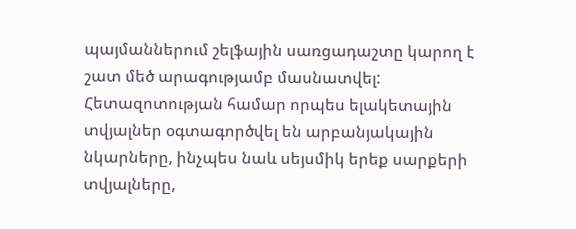պայմաններում շելֆային սառցադաշտը կարող է շատ մեծ արագությամբ մասնատվել: Հետազոտության համար որպես ելակետային տվյալներ օգտագործվել են արբանյակային նկարները, ինչպես նաև սեյսմիկ երեք սարքերի տվյալները,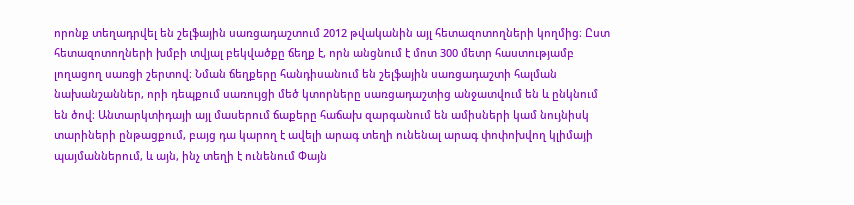որոնք տեղադրվել են շելֆային սառցադաշտում 2012 թվականին այլ հետազոտողների կողմից։ Ըստ հետազոտողների խմբի տվյալ բեկվածքը ճեղք է, որն անցնում է մոտ 300 մետր հաստությամբ լողացող սառցի շերտով։ Նման ճեղքերը հանդիսանում են շելֆային սառցադաշտի հալման նախանշաններ, որի դեպքում սառույցի մեծ կտորները սառցադաշտից անջատվում են և ընկնում են ծով։ Անտարկտիդայի այլ մասերում ճաքերը հաճախ զարգանում են ամիսների կամ նույնիսկ տարիների ընթացքում, բայց դա կարող է ավելի արագ տեղի ունենալ արագ փոփոխվող կլիմայի պայմաններում, և այն, ինչ տեղի է ունենում Փայն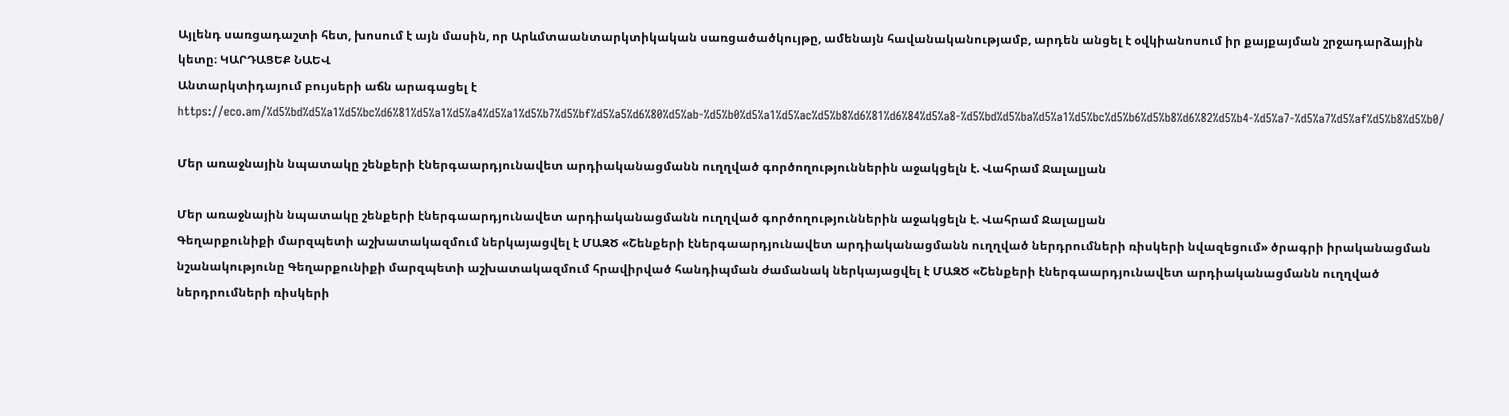Այլենդ սառցադաշտի հետ, խոսում է այն մասին, որ Արևմտաանտարկտիկական սառցածածկույթը, ամենայն հավանականությամբ, արդեն անցել է օվկիանոսում իր քայքայման շրջադարձային կետը։ ԿԱՐԴԱՑԵՔ ՆԱԵՎ
Անտարկտիդայում բույսերի աճն արագացել է
https://eco.am/%d5%bd%d5%a1%d5%bc%d6%81%d5%a1%d5%a4%d5%a1%d5%b7%d5%bf%d5%a5%d6%80%d5%ab-%d5%b0%d5%a1%d5%ac%d5%b8%d6%81%d6%84%d5%a8-%d5%bd%d5%ba%d5%a1%d5%bc%d5%b6%d5%b8%d6%82%d5%b4-%d5%a7-%d5%a7%d5%af%d5%b8%d5%b0/

Մեր առաջնային նպատակը շենքերի էներգաարդյունավետ արդիականացմանն ուղղված գործողություններին աջակցելն է. Վահրամ Ջալալյան

Մեր առաջնային նպատակը շենքերի էներգաարդյունավետ արդիականացմանն ուղղված գործողություններին աջակցելն է. Վահրամ Ջալալյան
Գեղարքունիքի մարզպետի աշխատակազմում ներկայացվել է ՄԱԶԾ «Շենքերի էներգաարդյունավետ արդիականացմանն ուղղված ներդրումների ռիսկերի նվազեցում» ծրագրի իրականացման նշանակությունը Գեղարքունիքի մարզպետի աշխատակազմում հրավիրված հանդիպման ժամանակ ներկայացվել է ՄԱԶԾ «Շենքերի էներգաարդյունավետ արդիականացմանն ուղղված ներդրումների ռիսկերի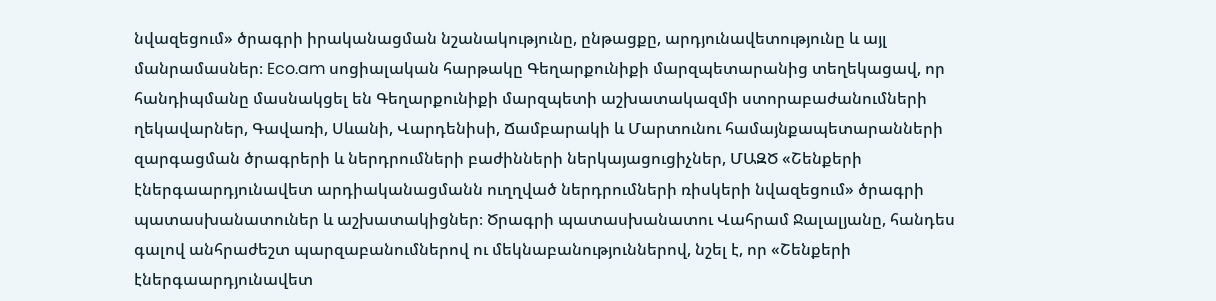նվազեցում» ծրագրի իրականացման նշանակությունը, ընթացքը, արդյունավետությունը և այլ մանրամասներ։ Eco.am սոցիալական հարթակը Գեղարքունիքի մարզպետարանից տեղեկացավ, որ հանդիպմանը մասնակցել են Գեղարքունիքի մարզպետի աշխատակազմի ստորաբաժանումների ղեկավարներ, Գավառի, Սևանի, Վարդենիսի, Ճամբարակի և Մարտունու համայնքապետարանների զարգացման ծրագրերի և ներդրումների բաժինների ներկայացուցիչներ, ՄԱԶԾ «Շենքերի էներգաարդյունավետ արդիականացմանն ուղղված ներդրումների ռիսկերի նվազեցում» ծրագրի պատասխանատուներ և աշխատակիցներ։ Ծրագրի պատասխանատու Վահրամ Ջալալյանը, հանդես գալով անհրաժեշտ պարզաբանումներով ու մեկնաբանություններով, նշել է, որ «Շենքերի էներգաարդյունավետ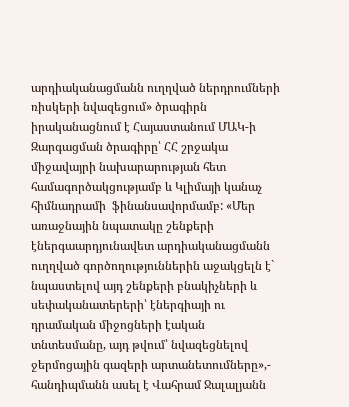արդիականացմանն ուղղված ներդրումների ռիսկերի նվազեցում» ծրագիրն իրականացնում է Հայաստանում ՄԱԿ-ի Զարգացման ծրագիրը՝ ՀՀ շրջակա միջավայրի նախարարության հետ համագործակցությամբ և Կլիմայի կանաչ հիմնադրամի  ֆինանսավորմամբ: «Մեր առաջնային նպատակը շենքերի էներգաարդյունավետ արդիականացմանն ուղղված գործողություններին աջակցելն է` նպաստելով այդ շենքերի բնակիչների և սեփականատերերի՝ էներգիայի ու դրամական միջոցների էական տնտեսմանը, այդ թվում՝ նվազեցնելով ջերմոցային գազերի արտանետումները»,- հանդիպմանն ասել է Վահրամ Ջալալյանն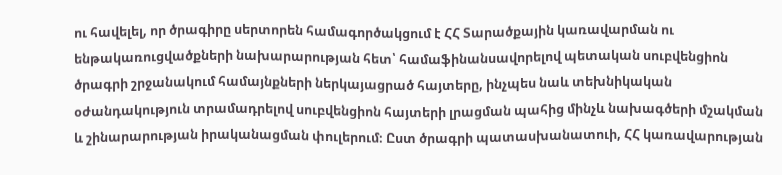ու հավելել, որ ծրագիրը սերտորեն համագործակցում է ՀՀ Տարածքային կառավարման ու ենթակառուցվածքների նախարարության հետ՝ համաֆինանսավորելով պետական սուբվենցիոն ծրագրի շրջանակում համայնքների ներկայացրած հայտերը, ինչպես նաև տեխնիկական օժանդակություն տրամադրելով սուբվենցիոն հայտերի լրացման պահից մինչև նախագծերի մշակման և շինարարության իրականացման փուլերում։ Ըստ ծրագրի պատասխանատուի, ՀՀ կառավարության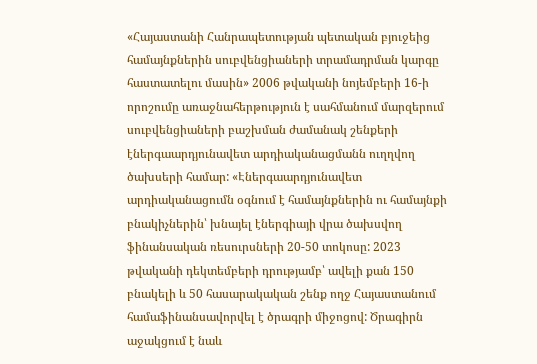«Հայաստանի Հանրապետության պետական բյուջեից համայնքներին սուբվենցիաների տրամադրման կարգը հաստատելու մասին» 2006 թվականի նոյեմբերի 16-ի որոշումը առաջնահերթություն է սահմանում մարզերում սուբվենցիաների բաշխման ժամանակ շենքերի էներգաարդյունավետ արդիականացմանն ուղղվող ծախսերի համար: «Էներգաարդյունավետ արդիականացումն օգնում է համայնքներին ու համայնքի բնակիչներին՝ խնայել էներգիայի վրա ծախսվող ֆինանսական ռեսուրսների 20-50 տոկոսը: 2023 թվականի դեկտեմբերի դրությամբ՝ ավելի քան 150 բնակելի և 50 հասարակական շենք ողջ Հայաստանում համաֆինանսավորվել է ծրագրի միջոցով: Ծրագիրն աջակցում է նաև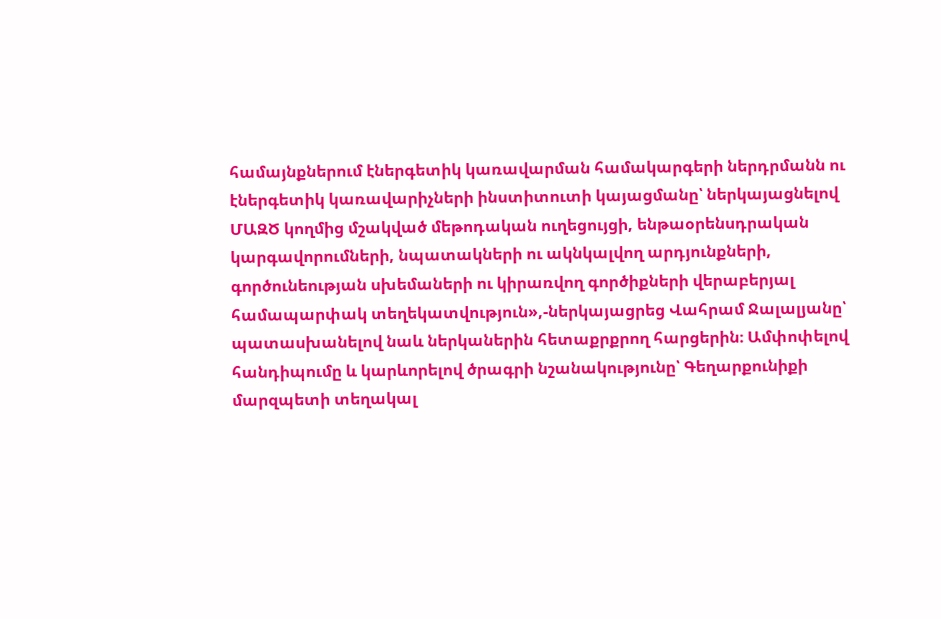համայնքներում էներգետիկ կառավարման համակարգերի ներդրմանն ու էներգետիկ կառավարիչների ինստիտուտի կայացմանը՝ ներկայացնելով ՄԱԶԾ կողմից մշակված մեթոդական ուղեցույցի, ենթաօրենսդրական կարգավորումների, նպատակների ու ակնկալվող արդյունքների, գործունեության սխեմաների ու կիրառվող գործիքների վերաբերյալ համապարփակ տեղեկատվություն»,-ներկայացրեց Վահրամ Ջալալյանը՝ պատասխանելով նաև ներկաներին հետաքրքրող հարցերին։ Ամփոփելով հանդիպումը և կարևորելով ծրագրի նշանակությունը՝ Գեղարքունիքի մարզպետի տեղակալ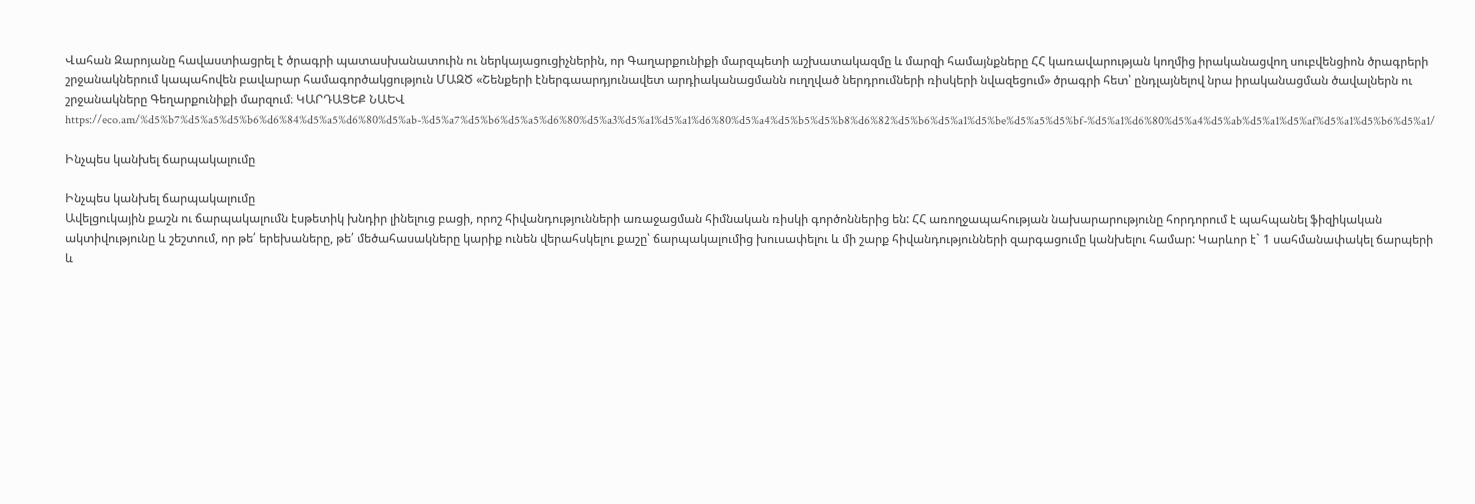Վահան Զարոյանը հավաստիացրել է ծրագրի պատասխանատուին ու ներկայացուցիչներին, որ Գաղարքունիքի մարզպետի աշխատակազմը և մարզի համայնքները ՀՀ կառավարության կողմից իրականացվող սուբվենցիոն ծրագրերի շրջանակներում կապահովեն բավարար համագործակցություն ՄԱԶԾ «Շենքերի էներգաարդյունավետ արդիականացմանն ուղղված ներդրումների ռիսկերի նվազեցում» ծրագրի հետ՝ ընդլայնելով նրա իրականացման ծավալներն ու շրջանակները Գեղարքունիքի մարզում։ ԿԱՐԴԱՑԵՔ ՆԱԵՎ https://eco.am/%d5%b7%d5%a5%d5%b6%d6%84%d5%a5%d6%80%d5%ab-%d5%a7%d5%b6%d5%a5%d6%80%d5%a3%d5%a1%d5%a1%d6%80%d5%a4%d5%b5%d5%b8%d6%82%d5%b6%d5%a1%d5%be%d5%a5%d5%bf-%d5%a1%d6%80%d5%a4%d5%ab%d5%a1%d5%af%d5%a1%d5%b6%d5%a1/

Ինչպես կանխել ճարպակալումը

Ինչպես կանխել ճարպակալումը
Ավելցուկային քաշն ու ճարպակալումն էսթետիկ խնդիր լինելուց բացի, որոշ հիվանդությունների առաջացման հիմնական ռիսկի գործոններից են: ՀՀ առողջապահության նախարարությունը հորդորում է պահպանել ֆիզիկական ակտիվությունը և շեշտում, որ թե՛ երեխաները, թե՛ մեծահասակները կարիք ունեն վերահսկելու քաշը՝ ճարպակալումից խուսափելու և մի շարք հիվանդությունների զարգացումը կանխելու համար: Կարևոր է` 1 սահմանափակել ճարպերի և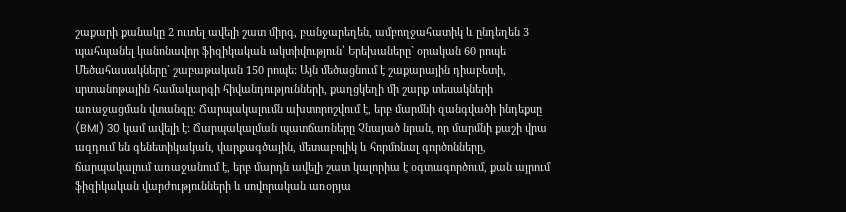շաքարի քանակը 2 ուտել ավելի շատ միրգ, բանջարեղեն, ամբողջահատիկ և ընդեղեն 3 պահպանել կանոնավոր ֆիզիկական ակտիվություն՝ Երեխաները` օրական 60 րոպե Մեծահասակները` շաբաթական 150 րոպե: Այն մեծացնում է շաքարային դիաբետի, սրտանոթային համակարգի հիվանդությունների, քաղցկեղի մի շարք տեսակների առաջացման վտանգը: Ճարպակալումն ախտորոշվում է, երբ մարմնի զանգվածի ինդեքսը (BMI) 30 կամ ավելի է: Ճարպակալման պատճառները Չնայած նրան, որ մարմնի քաշի վրա ազդում են գենետիկական, վարքագծային, մետաբոլիկ և հորմոնալ գործոնները, ճարպակալում առաջանում է, երբ մարդն ավելի շատ կալորիա է օգտագործում, քան այրում ֆիզիկական վարժությունների և սովորական առօրյա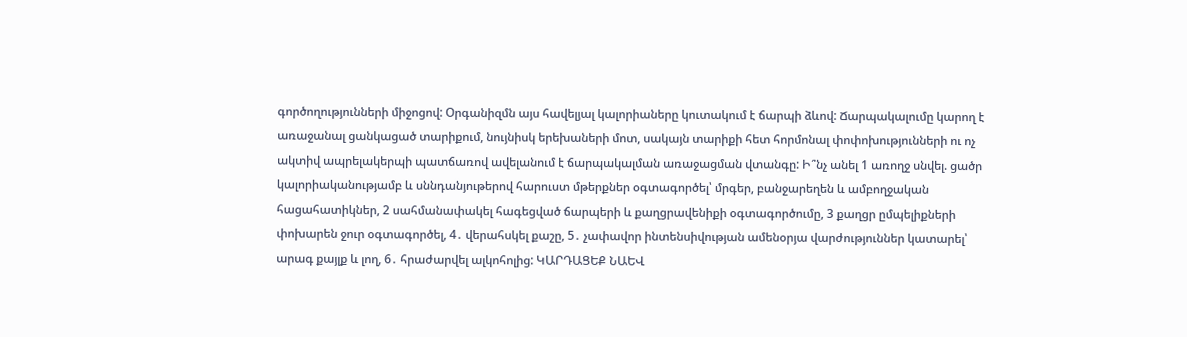գործողությունների միջոցով: Օրգանիզմն այս հավելյալ կալորիաները կուտակում է ճարպի ձևով: Ճարպակալումը կարող է առաջանալ ցանկացած տարիքում, նույնիսկ երեխաների մոտ, սակայն տարիքի հետ հորմոնալ փոփոխությունների ու ոչ ակտիվ ապրելակերպի պատճառով ավելանում է ճարպակալման առաջացման վտանգը: Ի՞նչ անել 1 առողջ սնվել. ցածր կալորիականությամբ և սննդանյութերով հարուստ մթերքներ օգտագործել՝ մրգեր, բանջարեղեն և ամբողջական հացահատիկներ, 2 սահմանափակել հագեցված ճարպերի և քաղցրավենիքի օգտագործումը, 3 քաղցր ըմպելիքների փոխարեն ջուր օգտագործել, 4․ վերահսկել քաշը, 5․ չափավոր ինտենսիվության ամենօրյա վարժություններ կատարել՝ արագ քայլք և լող, 6․ հրաժարվել ալկոհոլից: ԿԱՐԴԱՑԵՔ ՆԱԵՎ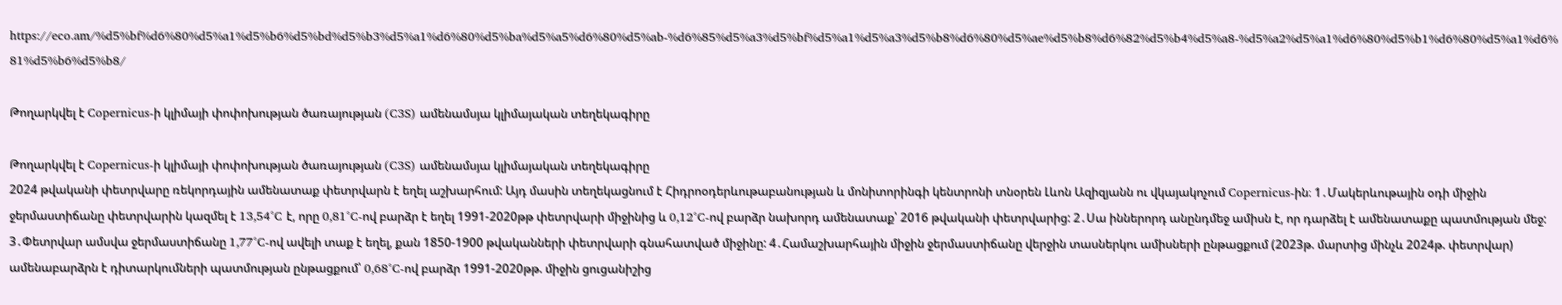https://eco.am/%d5%bf%d6%80%d5%a1%d5%b6%d5%bd%d5%b3%d5%a1%d6%80%d5%ba%d5%a5%d6%80%d5%ab-%d6%85%d5%a3%d5%bf%d5%a1%d5%a3%d5%b8%d6%80%d5%ae%d5%b8%d6%82%d5%b4%d5%a8-%d5%a2%d5%a1%d6%80%d5%b1%d6%80%d5%a1%d6%81%d5%b6%d5%b8/

Թողարկվել է Copernicus-ի կլիմայի փոփոխության ծառայության (C3S) ամենամսյա կլիմայական տեղեկագիրը

Թողարկվել է Copernicus-ի կլիմայի փոփոխության ծառայության (C3S) ամենամսյա կլիմայական տեղեկագիրը
2024 թվականի փետրվարը ռեկորդային ամենատաք փետրվարն է եղել աշխարհում: Այդ մասին տեղեկացնում է Հիդրոօդերևութաբանության և մոնիտորինգի կենտրոնի տնօրեն Լևոն Ազիզյանն ու վկայակոչում Copernicus-ին։ 1․Մակերևութային օդի միջին ջերմաստիճանը փետրվարին կազմել է 13,54°C է, որը 0,81°C-ով բարձր է եղել 1991-2020թթ փետրվարի միջինից և 0,12°C-ով բարձր նախորդ ամենատաք՝ 2016 թվականի փետրվարից: 2․Սա իններորդ անընդմեջ ամիսն է, որ դարձել է ամենատաքը պատմության մեջ: 3․Փետրվար ամսվա ջերմաստիճանը 1,77°C-ով ավելի տաք է եղել, քան 1850-1900 թվականների փետրվարի գնահատված միջինը: 4․Համաշխարհային միջին ջերմաստիճանը վերջին տասներկու ամիսների ընթացքում (2023թ. մարտից մինչև 2024թ. փետրվար) ամենաբարձրն է դիտարկումների պատմության ընթացքում՝ 0,68°C-ով բարձր 1991-2020թթ. միջին ցուցանիշից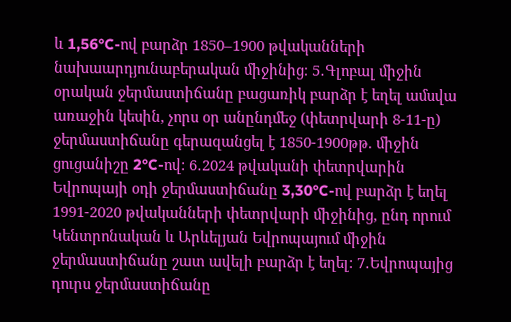և 1,56°C-ով բարձր 1850–1900 թվականների նախաարդյունաբերական միջինից։ 5․Գլոբալ միջին օրական ջերմաստիճանը բացառիկ բարձր է եղել ամսվա առաջին կեսին, չորս օր անընդմեջ (փետրվարի 8-11-ը) ջերմաստիճանը գերազանցել է 1850-1900թթ. միջին ցուցանիշը 2°C-ով: 6․2024 թվականի փետրվարին Եվրոպայի օդի ջերմաստիճանը 3,30°C-ով բարձր է եղել 1991-2020 թվականների փետրվարի միջինից, ընդ որում Կենտրոնական և Արևելյան Եվրոպայում միջին ջերմաստիճանը շատ ավելի բարձր է եղել: 7․Եվրոպայից դուրս ջերմաստիճանը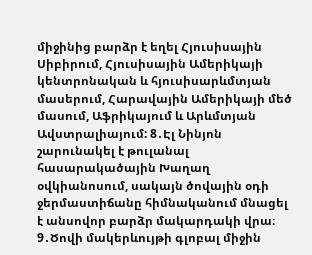միջինից բարձր է եղել Հյուսիսային Սիբիրում, Հյուսիսային Ամերիկայի կենտրոնական և հյուսիսարևմտյան մասերում, Հարավային Ամերիկայի մեծ մասում, Աֆրիկայում և Արևմտյան Ավստրալիայում: 8․Էլ Նինյոն շարունակել է թուլանալ հասարակածային Խաղաղ օվկիանոսում, սակայն ծովային օդի ջերմաստիճանը հիմնականում մնացել է անսովոր բարձր մակարդակի վրա։ 9․Ծովի մակերևույթի գլոբալ միջին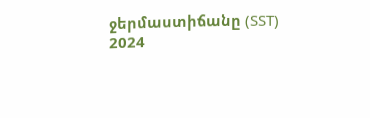ջերմաստիճանը (SST) 2024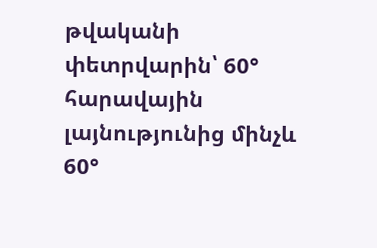թվականի փետրվարին՝ 60° հարավային լայնությունից մինչև 60°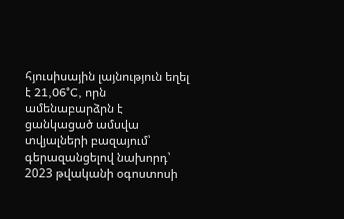հյուսիսային լայնություն եղել է 21,06°C, որն ամենաբարձրն է ցանկացած ամսվա տվյալների բազայում՝ գերազանցելով նախորդ՝ 2023 թվականի օգոստոսի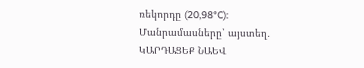ռեկորդը (20,98°C): Մանրամասները՝ այստեղ․ ԿԱՐԴԱՑԵՔ ՆԱԵՎ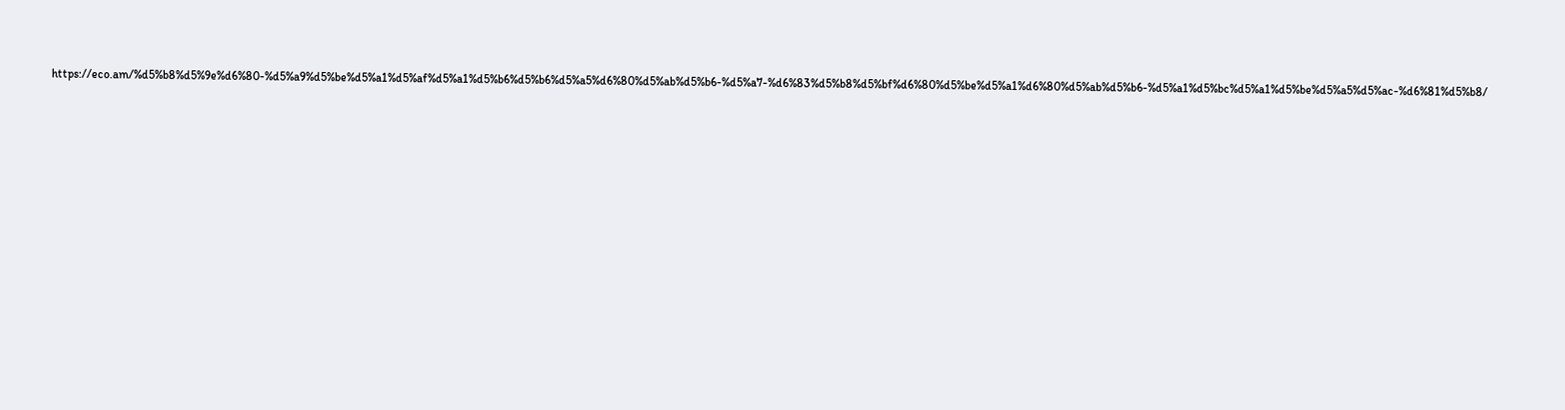https://eco.am/%d5%b8%d5%9e%d6%80-%d5%a9%d5%be%d5%a1%d5%af%d5%a1%d5%b6%d5%b6%d5%a5%d6%80%d5%ab%d5%b6-%d5%a7-%d6%83%d5%b8%d5%bf%d6%80%d5%be%d5%a1%d6%80%d5%ab%d5%b6-%d5%a1%d5%bc%d5%a1%d5%be%d5%a5%d5%ac-%d6%81%d5%b8/